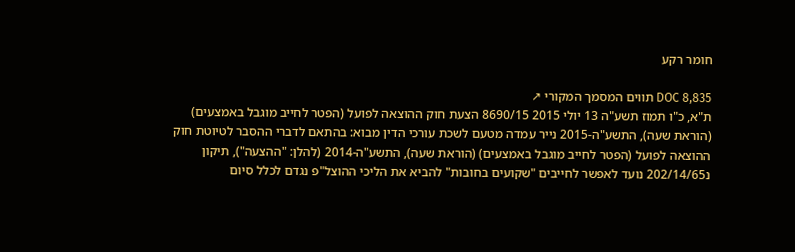חומר רקע

DOC 8,835 תווים המסמך המקורי ↗
ת"א, כ"ו תמוז תשע"ה 13 יולי 2015 8690/15 הצעת חוק ההוצאה לפועל (הפטר לחייב מוגבל באמצעים) (הוראת שעה), התשע"ה-2015 נייר עמדה מטעם לשכת עורכי הדין מבוא: בהתאם לדברי ההסבר לטיוטת חוק ההוצאה לפועל (הפטר לחייב מוגבל באמצעים) (הוראת שעה), התשע"ה-2014 (להלן: "ההצעה"), תיקון נ202/14/65 נועד לאפשר לחייבים "שקועים בחובות" להביא את הליכי ההוצל"פ נגדם לכלל סיום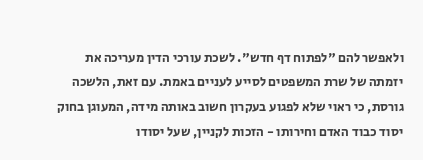ולאפשר להם "לפתוח דף חדש". לשכת עורכי הדין מעריכה את יזמתה של שרת המשפטים לסייע לעניים באמת. עם זאת, הלשכה גורסת, כי ראוי שלא לפגוע בעקרון חשוב באותה מידה, המעוגן בחוק יסוד כבוד האדם וחירותו - הזכות לקניין, שעל יסודו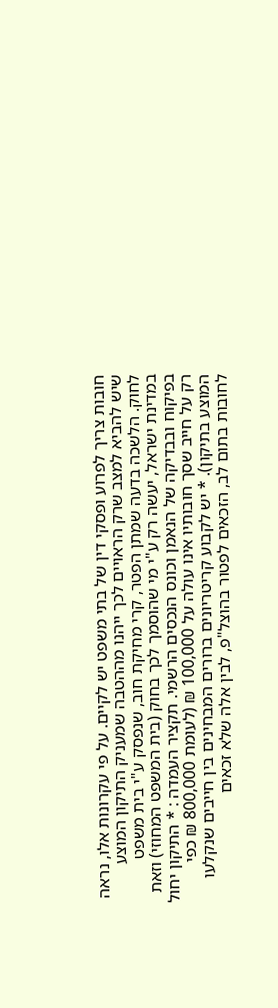חובות צריך לפרוע ופסקי דין של בתי משפט יש לקיים. על פי עקרונות אלו, נראה שיש להביא למצב שרק הראויים לכך ייהנו מההטבה שמעניק התיקון המוצע לחוק. הלשכה בדעה שמתן הפטר, קרי מחיקת חוב, שנפסק ע"י בית משפט במדינת ישראל, יעשה רק ע"י מי שהוסמך לכך בחוק (בית המשפט המחוזי) וזאת בפיקוח ובבדיקה של הנאמן וכונס הנכסים הרשמי. תקציר העמדה : * התיקון יחול רק על חייב שסך חובותיו אינו עולה על 100,000 ₪ (לעומת 800,000 ₪ כפי המוצע בתיקון). * יש לקבוע קריטריונים ברורים המבחינים בין חייבים שנקלעו לחובות בתום לב, הזכאים לפטור בהוצל"פ, לבין אלה שלא זכאים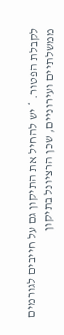לקבלת הפטור. * יש להחיל את התיקון גם על חייבים לגורמים ממשלתיים ועירוניים, שכן הרציונל בתיקון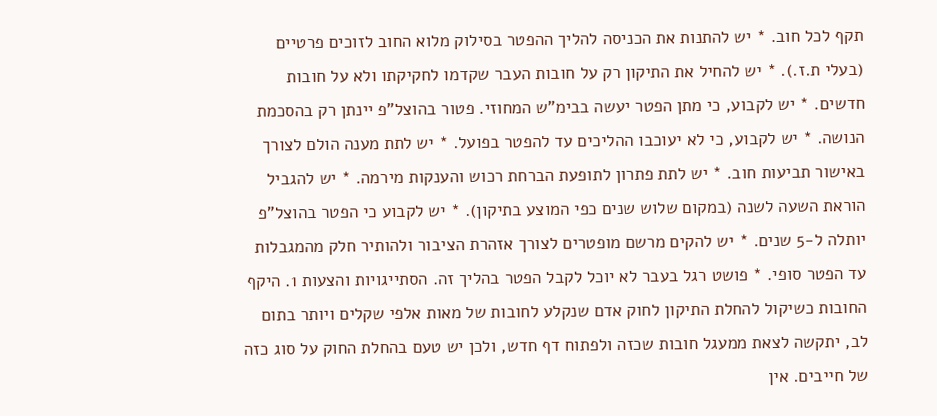תקף לכל חוב. * יש להתנות את הכניסה להליך ההפטר בסילוק מלוא החוב לזוכים פרטיים (בעלי ת.ז.). * יש להחיל את התיקון רק על חובות העבר שקדמו לחקיקתו ולא על חובות חדשים. * יש לקבוע, כי מתן הפטר יעשה בבימ"ש המחוזי. פטור בהוצל"פ יינתן רק בהסכמת הנושה. * יש לקבוע, כי לא יעוכבו ההליכים עד להפטר בפועל. * יש לתת מענה הולם לצורך באישור תביעות חוב. * יש לתת פתרון לתופעת הברחת רכוש והענקות מירמה. * יש להגביל הוראת השעה לשנה (במקום שלוש שנים כפי המוצע בתיקון). * יש לקבוע כי הפטר בהוצל"פ יותלה ל-5 שנים. * יש להקים מרשם מופטרים לצורך אזהרת הציבור ולהותיר חלק מהמגבלות עד הפטר סופי. * פושט רגל בעבר לא יוכל לקבל הפטר בהליך זה. הסתייגויות והצעות 1. היקף החובות כשיקול להחלת התיקון לחוק אדם שנקלע לחובות של מאות אלפי שקלים ויותר בתום לב, יתקשה לצאת ממעגל חובות שכזה ולפתוח דף חדש, ולכן יש טעם בהחלת החוק על סוג כזה של חייבים. אין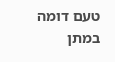טעם דומה במתן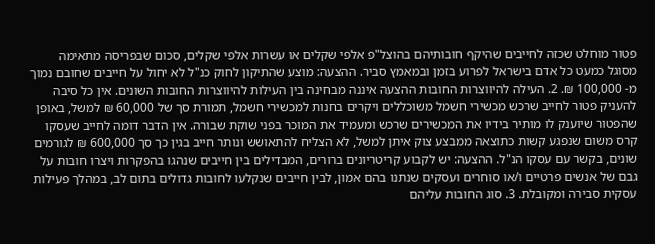פטור מוחלט שכזה לחייבים שהיקף חובותיהם בהוצל"פ אלפי שקלים או עשרות אלפי שקלים, סכום שבפריסה מתאימה מסוגל כמעט כל אדם בישראל לפרוע בזמן ובמאמץ סביר. ההצעה: מוצע שהתיקון לחוק כנ"ל לא יחול על חייבים שחובם נמוך מ- 100,000 ₪. 2. העילה להיווצרות החובות ההצעה איננה מבחינה בין העילות להיווצרות החובות השונים. אין כל סיבה להעניק פטור לחייב שרכש מכשירי חשמל משוכללים ויקרים בחנות למכשירי חשמל, תמורת סך של 60,000 ₪ למשל, באופן שהפטור שיוענק לו מותיר בידיו את המכשירים שרכש ומעמיד את המוכר בפני שוקת שבורה. אין הדבר דומה לחייב שעסקו קרס משום שנפגע קשות כתוצאה ממבצע צוק איתן למשל, לא הצליח להתאושש ונותר חייב בגין כך סך 600,000 ₪ לגורמים שונים, בקשר עם עסקו הנ"ל. ההצעה: יש לקבוע קריטריונים ברורים, המבדילים בין חייבים שנהגו בהפקרות ויצרו חובות על גבם של אנשים פרטיים ו/או סוחרים ועסקים שנתנו בהם אמון, לבין חייבים שנקלעו לחובות גדולים בתום לב, במהלך פעילות עסקית סבירה ומקובלת. 3. סוג החובות עליהם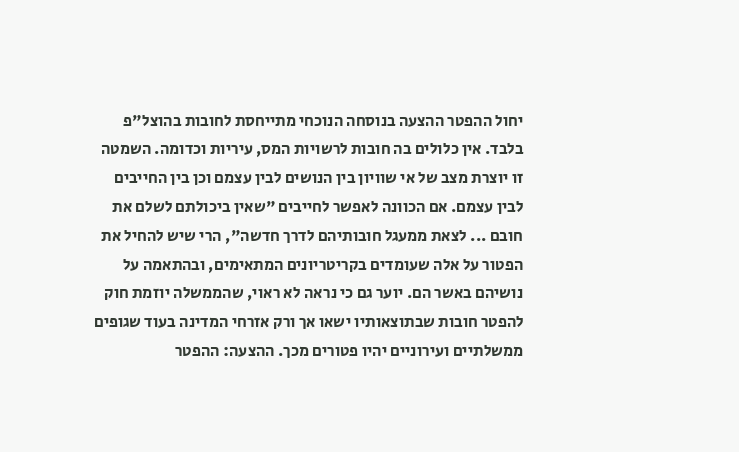יחול ההפטר ההצעה בנוסחה הנוכחי מתייחסת לחובות בהוצל"פ בלבד. אין כלולים בה חובות לרשויות המס, עיריות וכדומה. השמטה זו יוצרת מצב של אי שוויון בין הנושים לבין עצמם וכן בין החייבים לבין עצמם. אם הכוונה לאפשר לחייבים "שאין ביכולתם לשלם את חובם ... לצאת ממעגל חובותיהם לדרך חדשה", הרי שיש להחיל את הפטור על אלה שעומדים בקריטריונים המתאימים, ובהתאמה על נושיהם באשר הם. יוער גם כי נראה לא ראוי, שהממשלה יוזמת חוק להפטר חובות שבתוצאותיו ישאו אך ורק אזרחי המדינה בעוד שגופים ממשלתיים ועירוניים יהיו פטורים מכך. ההצעה: ההפטר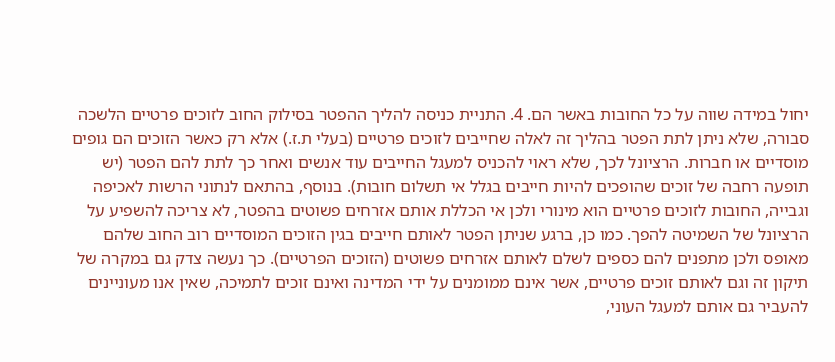יחול במידה שווה על כל החובות באשר הם. 4. התניית כניסה להליך ההפטר בסילוק החוב לזוכים פרטיים הלשכה סבורה, שלא ניתן לתת הפטר בהליך זה לאלה שחייבים לזוכים פרטיים (בעלי ת.ז.) אלא רק כאשר הזוכים הם גופים מוסדיים או חברות. הרציונל לכך, שלא ראוי להכניס למעגל החייבים עוד אנשים ואחר כך לתת להם הפטר (יש תופעה רחבה של זוכים שהופכים להיות חייבים בגלל אי תשלום חובות). בנוסף, בהתאם לנתוני הרשות לאכיפה וגבייה, החובות לזוכים פרטיים הוא מינורי ולכן אי הכללת אותם אזרחים פשוטים בהפטר, לא צריכה להשפיע על הרציונל של השמיטה להפך. כמו כן, ברגע שניתן הפטר לאותם חייבים בגין הזוכים המוסדיים רוב החוב שלהם מאופס ולכן מתפנים להם כספים לשלם לאותם אזרחים פשוטים (הזוכים הפרטיים). כך נעשה צדק גם במקרה של תיקון זה וגם לאותם זוכים פרטיים, אשר אינם ממומנים על ידי המדינה ואינם זוכים לתמיכה, שאין אנו מעוניינים להעביר גם אותם למעגל העוני,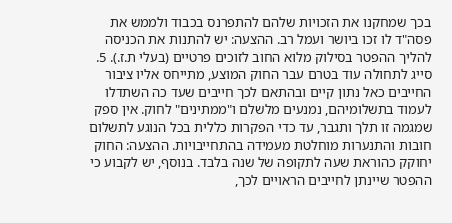בכך שמחקנו את הזכויות שלהם להתפרנס בכבוד ולממש את פסה"ד לו זכו ביושר ועמל רב. ההצעה: יש להתנות את הכניסה להליך ההפטר בסילוק מלוא החוב לזוכים פרטיים (בעלי ת.ז.). 5. סייג לתחולה עוד בטרם עבר החוק המוצע, מתייחס אליו ציבור החייבים כאל נתון קיים ובהתאם לכך חייבים שעד כה השתדלו לעמוד בתשלומיהם, נמנעים מלשלם ו"ממתינים" לחוק. אין ספק שמגמה זו תלך ותגבר, עד כדי הפקרות כללית בכל הנוגע לתשלום חובות והתנערות מוחלטת מעמידה בהתחייבויות. ההצעה: החוק יחוקק כהוראת שעה לתקופה של שנה בלבד. בנוסף, יש לקבוע כי ההפטר שיינתן לחייבים הראויים לכך,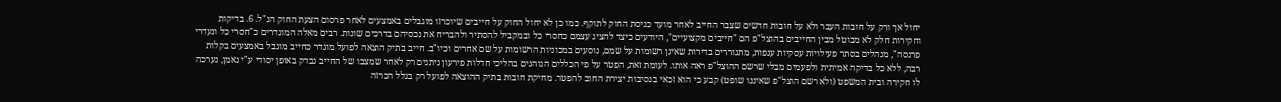יחול אך ורק על חובות העבר ולא על חובות חדשים שצבר החייב לאחר מועד כניסת החוק לתוקף. כמו כן לא יחול החוק על חייבים שיוכרזו מוגבלים באמצעים לאחר פרסום הצעת החוק הנ"ל. 6. בדיקות וחקירות חלק לא מבוטל מבין החייבים בהוצל"פ הם "חייבים מקצועיים", היודעים כיצד להציג עצמם כחסרי כל ובמקביל להסתיר ולהבריח את נכסיהם בדרכים שונות. רבים מאלה המוגדרים כ"חסרי כל ונעדרי פרנסה", מנהלים בסתר פעילויות עסקיות ענפות, מתגוררים בדירות שאינן רשומות על שמם, נוסעים במכוניות הרשומות על שם אחרים וכיו"ב. חייב בתיק הוצאה לפועל מוגדר כחייב מוגבל באמצעים בקלות רבה, ללא כל בדיקה אמיתית ולפעמים מבלי שרשם ההוצל"פ ראה אותו. לעומת זאת, הפטר על פי הכללים הנוהגים בהליכי חדלות פירעון ניתנים רק לאחר שמצבו של החייב נבדק באופן יסודי ע"י נאמן, נערכה לו חקירה ובית המשפט (ולא רשם הוצל"פ שאיננו שופט) קבע כי הוא זכאי בנסיבות יצירת החוב להפטר. מחיקת חובות בתיק ההוצאה לפועל רק בגלל הכרזה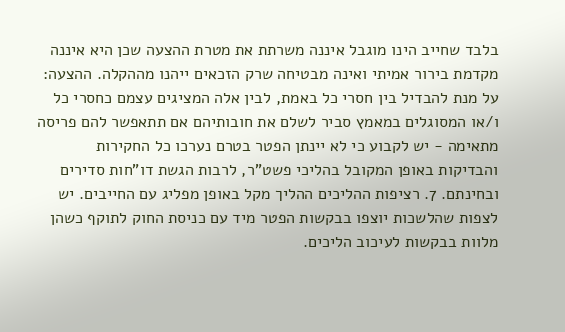בלבד שחייב הינו מוגבל איננה משרתת את מטרת ההצעה שכן היא איננה מקדמת בירור אמיתי ואינה מבטיחה שרק הזכאים ייהנו מההקלה. ההצעה: על מנת להבדיל בין חסרי כל באמת, לבין אלה המציגים עצמם כחסרי כל ו/או המסוגלים במאמץ סביר לשלם את חובותיהם אם תתאפשר להם פריסה מתאימה - יש לקבוע כי לא יינתן הפטר בטרם נערכו כל החקירות והבדיקות באופן המקובל בהליכי פשט"ר, לרבות הגשת דו"חות סדירים ובחינתם. 7. רציפות ההליכים ההליך מקל באופן מפליג עם החייבים. יש לצפות שהלשכות יוצפו בבקשות הפטר מיד עם כניסת החוק לתוקף כשהן מלוות בבקשות לעיכוב הליכים.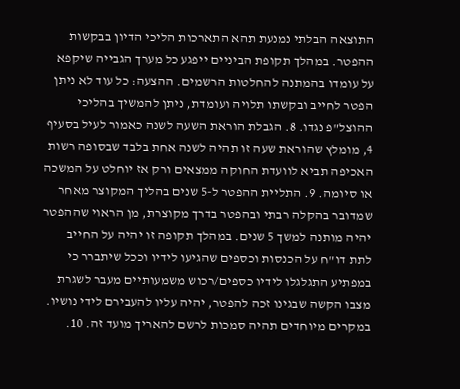התוצאה הבלתי נמנעת תהא התארכות הליכי הדיון בבקשות ההפטר. במהלך תקופת הביניים ייפגע כל מערך הגבייה שיקפא על עומדו בהמתנה להחלטות הרשמים. ההצעה: כל עוד לא ניתן הפטר לחייב ובקשתו תלויה ועומדת, ניתן להמשיך בהליכי ההוצל"פ נגדו. 8. הגבלת הוראת השעה לשנה כאמור לעיל בסעיף 4, מומלץ שהוראת שעה זו תהיה לשנה אחת בלבד שבסופה רשות האכיפה תביא לוועדת החוקה ממצאים ורק אז יוחלט על המשכה או סיומה. 9. התליית ההפטר ל-5 שנים בהליך המקוצר מאחר שמדובר בהקלה רבתי ובהפטר בדרך מקוצרת, מן הראוי שההפטר יהיה מותנה למשך 5 שנים. במהלך תקופה זו יהיה על החייב לתת דו"ח על הכנסות וכספים שהגיעו לידיו וככל שיתברר כי  במפתיע התגלגלו לידיו כספים/רכוש משמעותיים מעבר לשגרת מצבו הקשה שבגינו זכה להפטר, יהיה עליו להעבירם לידי נושיו. במקרים מיוחדים תהיה סמכות לרשם להאריך מועד זה. 10.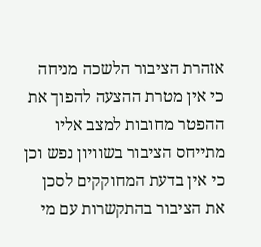אזהרת הציבור הלשכה מניחה כי אין מטרת ההצעה להפוך את ההפטר מחובות למצב אליו מתייחס הציבור בשוויון נפש וכן כי אין בדעת המחוקקים לסכן את הציבור בהתקשרות עם מי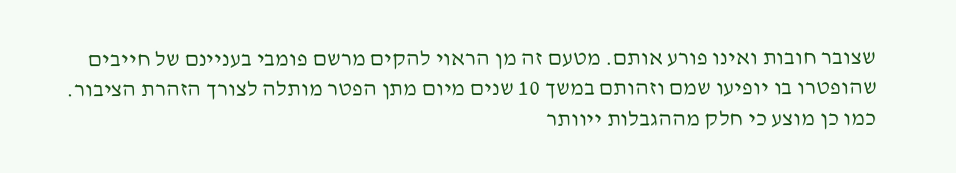שצובר חובות ואינו פורע אותם. מטעם זה מן הראוי להקים מרשם פומבי בעניינם של חייבים שהופטרו בו יופיעו שמם וזהותם במשך 10 שנים מיום מתן הפטר מותלה לצורך הזהרת הציבור. כמו כן מוצע כי חלק מההגבלות ייוותר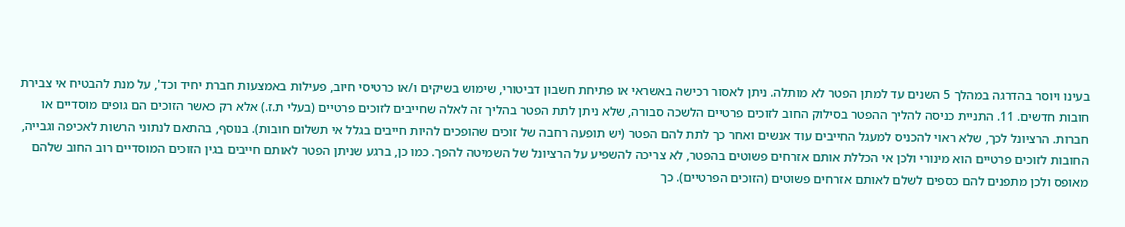בעינו ויוסר בהדרגה במהלך 5 השנים עד למתן הפטר לא מותלה. ניתן לאסור רכישה באשראי או פתיחת חשבון דביטורי, שימוש בשיקים ו/או כרטיסי חיוב, פעילות באמצעות חברת יחיד וכד', על מנת להבטיח אי צבירת חובות חדשים. 11. התניית כניסה להליך ההפטר בסילוק החוב לזוכים פרטיים הלשכה סבורה, שלא ניתן לתת הפטר בהליך זה לאלה שחייבים לזוכים פרטיים (בעלי ת.ז.) אלא רק כאשר הזוכים הם גופים מוסדיים או חברות. הרציונל לכך, שלא ראוי להכניס למעגל החייבים עוד אנשים ואחר כך לתת להם הפטר (יש תופעה רחבה של זוכים שהופכים להיות חייבים בגלל אי תשלום חובות). בנוסף, בהתאם לנתוני הרשות לאכיפה וגבייה, החובות לזוכים פרטיים הוא מינורי ולכן אי הכללת אותם אזרחים פשוטים בהפטר, לא צריכה להשפיע על הרציונל של השמיטה להפך. כמו כן, ברגע שניתן הפטר לאותם חייבים בגין הזוכים המוסדיים רוב החוב שלהם מאופס ולכן מתפנים להם כספים לשלם לאותם אזרחים פשוטים (הזוכים הפרטיים). כך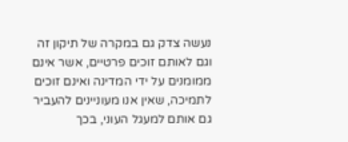נעשה צדק גם במקרה של תיקון זה וגם לאותם זוכים פרטיים, אשר אינם ממומנים על ידי המדינה ואינם זוכים לתמיכה, שאין אנו מעוניינים להעביר גם אותם למעגל העוני, בכך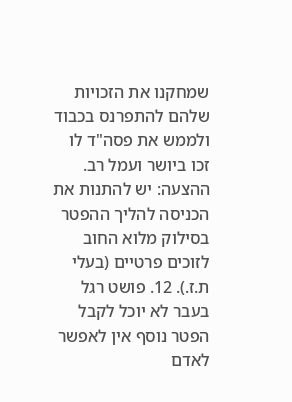שמחקנו את הזכויות שלהם להתפרנס בכבוד ולממש את פסה"ד לו זכו ביושר ועמל רב. ההצעה: יש להתנות את הכניסה להליך ההפטר בסילוק מלוא החוב לזוכים פרטיים (בעלי ת.ז.). 12. פושט רגל בעבר לא יוכל לקבל הפטר נוסף אין לאפשר לאדם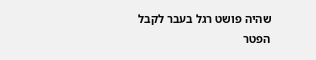שהיה פושט רגל בעבר לקבל הפטר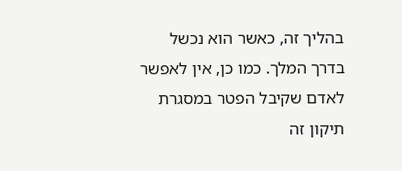בהליך זה, כאשר הוא נכשל בדרך המלך. כמו כן, אין לאפשר לאדם שקיבל הפטר במסגרת תיקון זה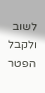לשוב ולקבל הפטר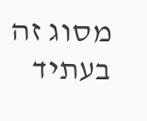מסוג זה בעתיד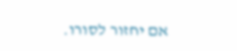אם יחזור לסורו.